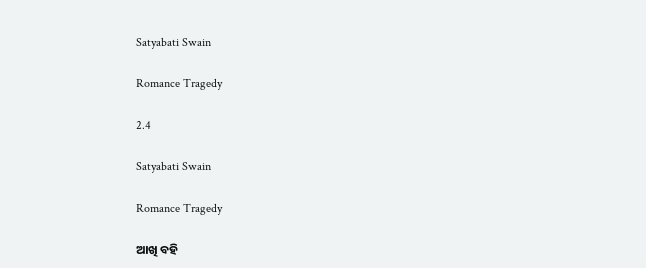Satyabati Swain

Romance Tragedy

2.4

Satyabati Swain

Romance Tragedy

ଆଖି ବହି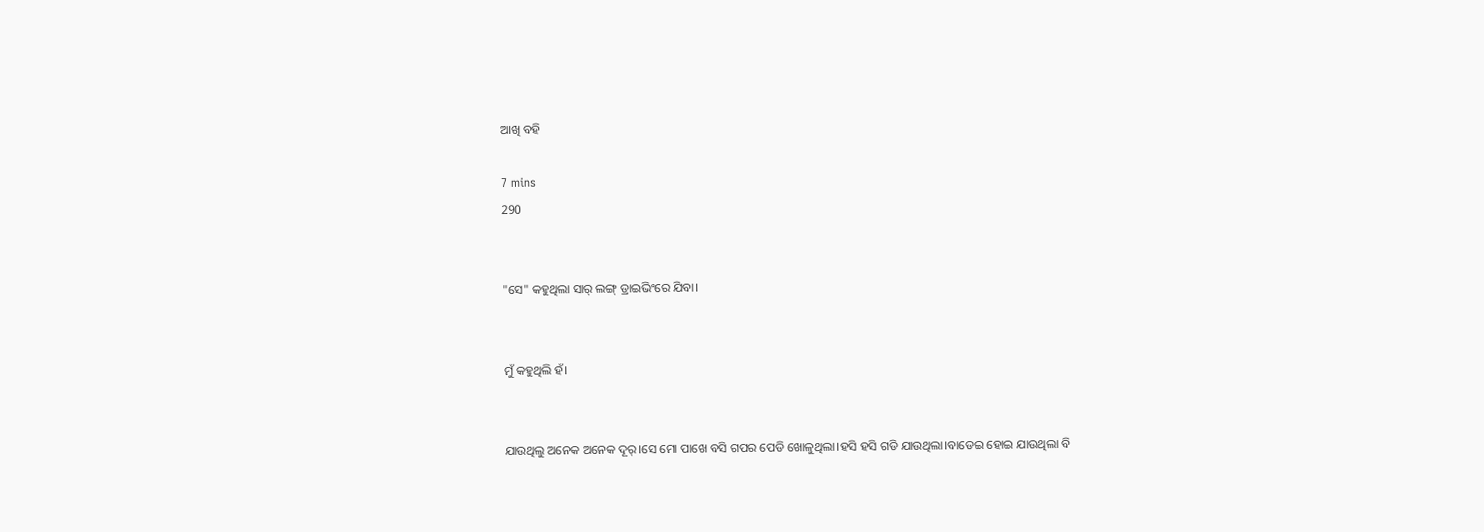ଆଖି ବହି

7 mins
290


"ସେ" କହୁଥିଲା ସାର୍ ଲଙ୍ଗ୍ ଡ୍ରାଇଭିଂରେ ଯିବା।


ମୁଁ କହୁଥିଲି ହଁ।


ଯାଉଥିଲୁ ଅନେକ ଅନେକ ଦୂର୍।ସେ ମୋ ପାଖେ ବସି ଗପର ପେଡି ଖୋଳୁଥିଲା।ହସି ହସି ଗଡି ଯାଉଥିଲା।ବାଡେଇ ହୋଇ ଯାଉଥିଲା ବି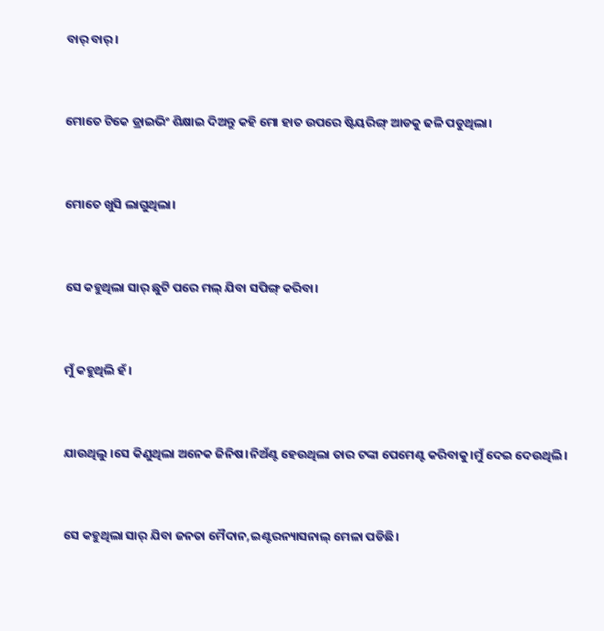ବାର୍ ବାର୍।


ମୋତେ ଟିକେ ଡ୍ରାଇଭିଂ ଶିକ୍ଷାଇ ଦିଅନ୍ତୁ କହି ମୋ ହାତ ଉପରେ ଷ୍ଟିୟରିଙ୍ଗ୍ ଆଡକୁ ଢଳି ପଡୁଥିଲା।


ମୋତେ ଖୁସି ଲାଗୁଥିଲା।


ସେ କହୁଥିଲା ସାର୍ ଛୁଟି ପରେ ମଲ୍ ଯିବା ସପିଙ୍ଗ୍ କରିବା।


ମୁଁ କହୁଥିଲି ହଁ।


ଯାଉଥିଲୁ ।ସେ କିଣୁଥିଲା ଅନେକ ଜିନିଷ।ନିଅଁଣ୍ଟ ହେଉଥିଲା ତାର ଟଙ୍କା ପେମେଣ୍ଟ କରିବାକୁ।ମୁଁ ଦେଇ ଦେଉଥିଲି।


ସେ କହୁଥିଲା ସାର୍ ଯିବା ଜନତା ମୈଦାନ,ଇଣ୍ଟରନ୍ୟାସନାଲ୍ ମେଳା ପଡିଛି।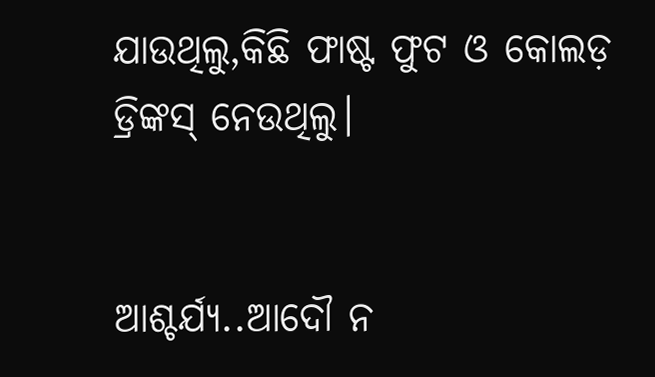ଯାଉଥିଲୁ,କିଛି ଫାଷ୍ଟ ଫୁଟ ଓ କୋଲଡ଼ ଡ୍ରିଙ୍କସ୍ ନେଉଥିଲୁ।


ଆଶ୍ଚର୍ଯ୍ୟ..ଆଦୌ ନ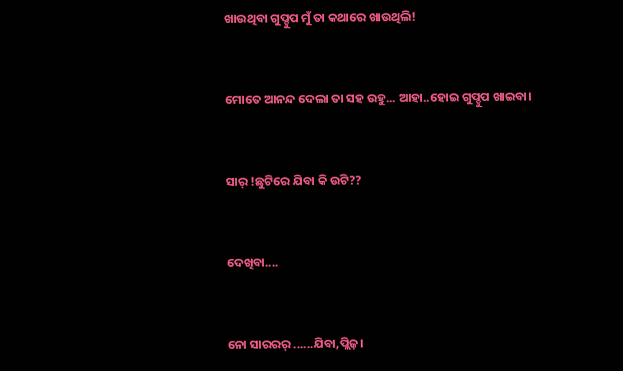ଖାଉଥିବା ଗୁପ୍ଚୁପ ମୁଁ ତା କଥାରେ ଖାଉଥିଲି!


ମୋତେ ଆନନ୍ଦ ଦେଲା ତା ସହ ଉହୁ... ଆହା..ହୋଇ ଗୁପ୍ଚୁପ ଖାଇବା।


ସାର୍ !ଛୁଟିରେ ଯିବା କି ଉଟି??


ଦେଖିବା....


ନୋ ସାରରର୍ ......ଯିବା,ପ୍ଲିଜ଼।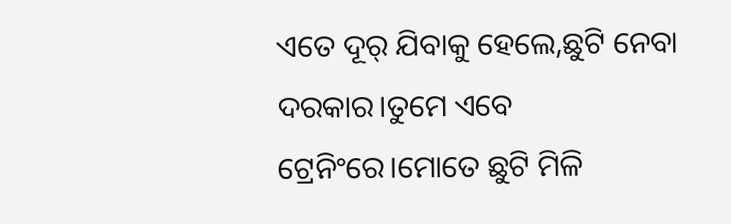ଏତେ ଦୂର୍ ଯିବାକୁ ହେଲେ,ଛୁଟି ନେବା ଦରକାର।ତୁମେ ଏବେ ଟ୍ରେନିଂରେ।ମୋତେ ଛୁଟି ମିଳି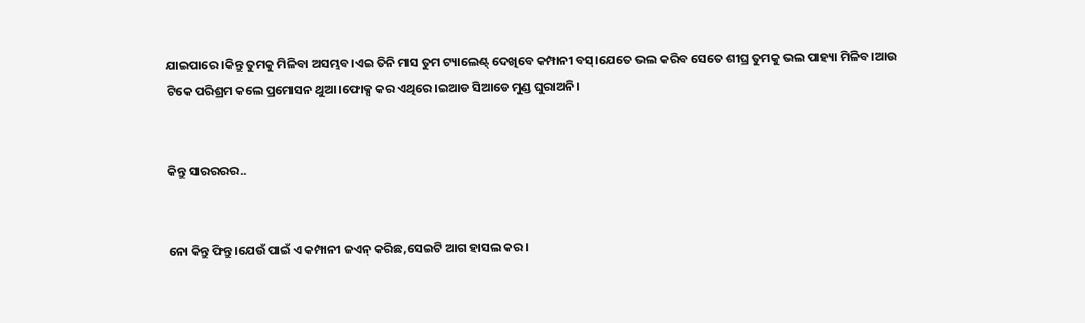ଯାଇପାରେ ।କିନ୍ତୁ ତୁମକୁ ମିଳିବା ଅସମ୍ଭବ।ଏଇ ତିନି ମାସ ତୁମ ଟ୍ୟାଲେଣ୍ଟ୍ ଦେଖିବେ କମ୍ପାନୀ ବସ୍।ଯେତେ ଭଲ କରିବ ସେତେ ଶୀଘ୍ର ତୁମକୁ ଭଲ ପାହ୍ୟା ମିଳିବ।ଆଉ ଟିକେ ପରିଶ୍ରମ କଲେ ପ୍ରମୋସନ ଥୁଆ।ଫୋକ୍ସ କର ଏଥିରେ।ଇଆଡ ସିଆଡେ ମୁଣ୍ଡ ଘୁରାଅନି।


କିନ୍ତୁ ସାରରରର..


ନୋ କିନ୍ତୁ ଫିନ୍ତୁ।ଯେଉଁ ପାଇଁ ଏ କମ୍ପାନୀ ଜଏନ୍ କରିଛ,ସେଇଟି ଆଗ ହାସଲ କର।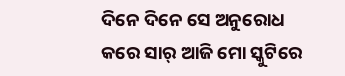ଦିନେ ଦିନେ ସେ ଅନୁରୋଧ କରେ ସାର୍ ଆଜି ମୋ ସ୍କୁଟିରେ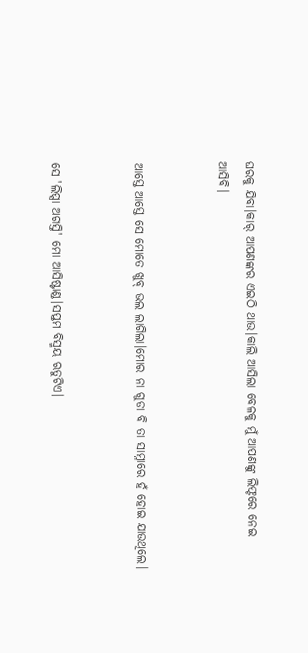ଘରକୁ ଯିବା।କାର୍ ଆପଣଙ୍କର ଏଇଠି ଥାଉ।କାଲି ଆସିଲା ବେଳକୁ ମୁଁ ଆପଣଙ୍କୁ ଲିଫ୍ଟରେ ନେଇ ଆସିବି।


ଆସ୍ତେ ଆସ୍ତେ ସେ ମୋତେ ଖୁବ୍ ଭଲ ଲାଗିଲା।ମୋର ନା ଗୁଡା ବି ତା ସାମ୍ନାରେ ହଁ ହୋଇ ଯାଉଥିଲେ।


ସେ 'ଲିପ୍ସା ଅଗସ୍ତି' ମୋ ଆସିଷ୍ଟାଣ୍ଡ।ସପ୍ତମ ବିସ୍ମୟ ଋତୁଟିଏ।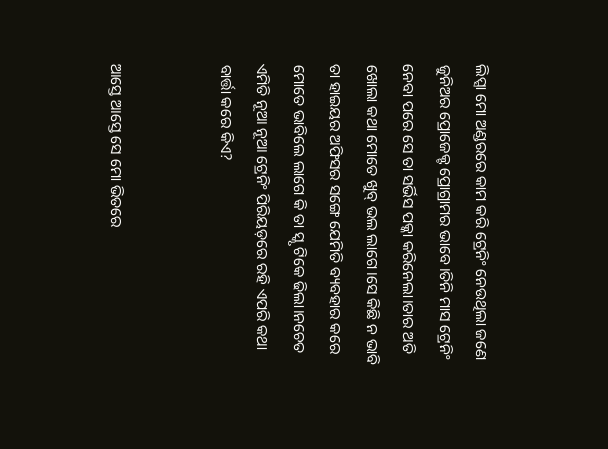ଲିପ୍ସା ମୋ ଅଣ୍ଡରରେ କାମ କରି ଟ୍ରେନିଂ ନେଉଥିଲା ଜଣେ ଜୁନିଅର ପ୍ରୋଜେକ୍ଟ ପ୍ରୋଗ୍ରାମର ଭାବେ।ତିନି ମାସ ଟ୍ରେନିଂ ନେବା ପରେ ସେ ତା ସର୍ଭିସ ପକ୍କା କରିନେଲା।ତାର ଅତି ଖୋଲା କଥା ମୋତେ ଖୁବ୍ ଭଲ ଲାଗେ।ସେ କିଛି ନ ଭାବି ତା ହାଇୟର ଅଫିସର ସଙ୍ଗେ ଯେମିତି ବ୍ୟବହାର କରେ ମୋତେ ଭାବିଲେ ଲାଗେ କି ତା ସ୍କୃ ଟିକେ ଢିଲା।ନଚେତ ଏମିତି ନୂଆ ନୂଆ ଟ୍ରେନିଂ ପିରିୟଡ଼ରେ ରହି ଏପରି କଥା ବାର୍ତ୍ତା କରେ କିଏ?


ଆସ୍ତେ ଆସ୍ତେ ସେ ମୋ ଭିତରେ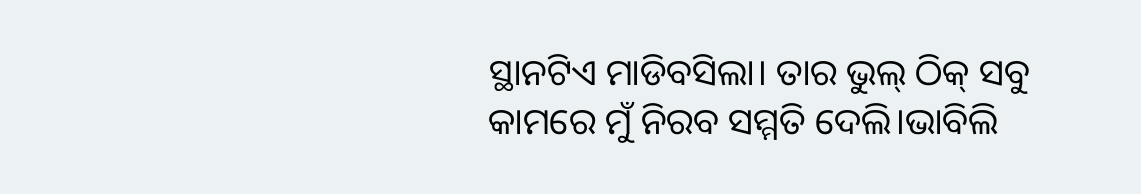ସ୍ଥାନଟିଏ ମାଡିବସିଲା। ତାର ଭୁଲ୍ ଠିକ୍ ସବୁ କାମରେ ମୁଁ ନିରବ ସମ୍ମତି ଦେଲି।ଭାବିଲି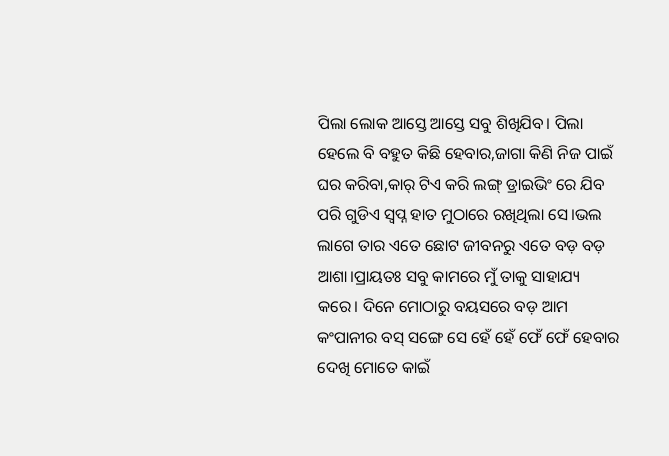ପିଲା ଲୋକ ଆସ୍ତେ ଆସ୍ତେ ସବୁ ଶିଖିଯିବ। ପିଲା ହେଲେ ବି ବହୁତ କିଛି ହେବାର,ଜାଗା କିଣି ନିଜ ପାଇଁ ଘର କରିବା,କାର୍ ଟିଏ କରି ଲଙ୍ଗ୍ ଡ୍ରାଇଭିଂ ରେ ଯିବ ପରି ଗୁଡିଏ ସ୍ବପ୍ନ ହାତ ମୁଠାରେ ରଖିଥିଲା ସେ।ଭଲ ଲାଗେ ତାର ଏତେ ଛୋଟ ଜୀବନରୁ ଏତେ ବଡ଼ ବଡ଼ ଆଶା।ପ୍ରାୟତଃ ସବୁ କାମରେ ମୁଁ ତାକୁ ସାହାଯ୍ୟ କରେ। ଦିନେ ମୋଠାରୁ ବୟସରେ ବଡ଼ ଆମ କଂପାନୀର ବସ୍ ସଙ୍ଗେ ସେ ହେଁ ହେଁ ଫେଁ ଫେଁ ହେବାର ଦେଖି ମୋତେ କାଇଁ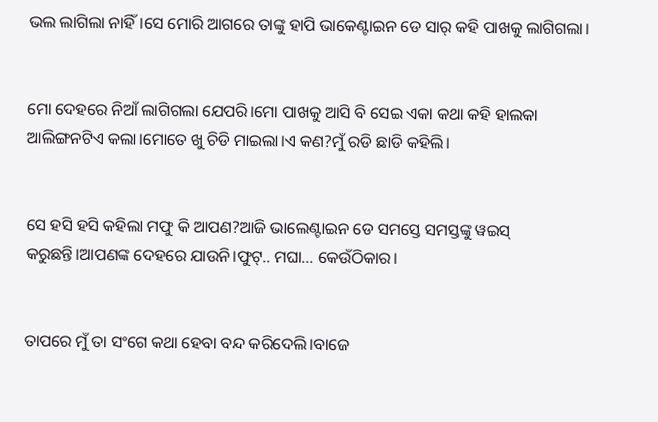ଭଲ ଲାଗିଲା ନାହିଁ।ସେ ମୋରି ଆଗରେ ତାଙ୍କୁ ହାପି ଭାକେଣ୍ଟାଇନ ଡେ ସାର୍ କହି ପାଖକୁ ଲାଗିଗଲା।


ମୋ ଦେହରେ ନିଆଁ ଲାଗିଗଲା ଯେପରି।ମୋ ପାଖକୁ ଆସି ବି ସେଇ ଏକା କଥା କହି ହାଲକା ଆଲିଙ୍ଗନଟିଏ କଲା।ମୋତେ ଖୁ ଚିଡି ମାଇଲା।ଏ କଣ?ମୁଁ ରଡି ଛାଡି କହିଲି।


ସେ ହସି ହସି କହିଲା ମଫୁ କି ଆପଣ?ଆଜି ଭାଲେଣ୍ଟାଇନ ଡେ ସମସ୍ତେ ସମସ୍ତଙ୍କୁ ୱଇସ୍ କରୁଛନ୍ତି।ଆପଣଙ୍କ ଦେହରେ ଯାଉନି।ଫୁଟ୍.. ମଘା... କେଉଁଠିକାର।


ତାପରେ ମୁଁ ତା ସଂଗେ କଥା ହେବା ବନ୍ଦ କରିଦେଲି।ବାଜେ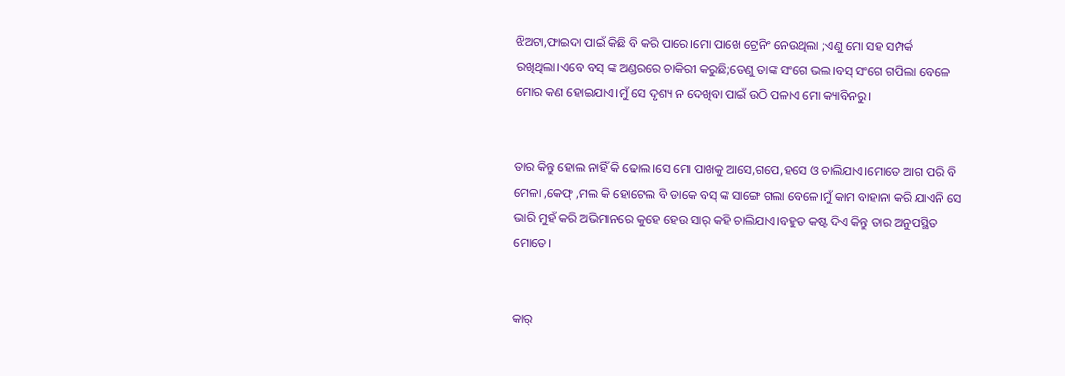ଝିଅଟା,ଫାଇଦା ପାଇଁ କିଛି ବି କରି ପାରେ।ମୋ ପାଖେ ଟ୍ରେନିଂ ନେଉଥିଲା ;ଏଣୁ ମୋ ସହ ସମ୍ପର୍କ ରଖିଥିଲା।ଏବେ ବସ୍ ଙ୍କ ଅଣ୍ଡରରେ ଚାକିରୀ କରୁଛି;ତେଣୁ ତାଙ୍କ ସଂଗେ ଭଲ।ବସ୍ ସଂଗେ ଗପିଲା ବେଳେ ମୋର କଣ ହୋଇଯାଏ।ମୁଁ ସେ ଦୃଶ୍ୟ ନ ଦେଖିବା ପାଇଁ ଉଠି ପଳାଏ ମୋ କ୍ୟାବିନରୁ।


ତାର କିନ୍ତୁ ହୋଲ ନାହିଁ କି ଢୋଲ।ସେ ମୋ ପାଖକୁ ଆସେ,ଗପେ,ହସେ ଓ ଚାଲିଯାଏ।ମୋତେ ଆଗ ପରି ବି ମେଳା ,କେଫ୍ ,ମଲ କି ହୋଟେଲ ବି ଡାକେ ବସ୍ ଙ୍କ ସାଙ୍ଗେ ଗଲା ବେଳେ।ମୁଁ କାମ ବାହାନା କରି ଯାଏନି ସେ ଭାରି ମୁହଁ କରି ଅଭିମାନରେ କୁହେ ହେଉ ସାର୍ କହି ଚାଲିଯାଏ।ବହୁତ କଷ୍ଟ ଦିଏ କିନ୍ତୁ ତାର ଅନୁପସ୍ଥିତ ମୋତେ।


କାର୍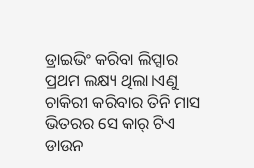ଡ୍ରାଇଭିଂ କରିବା ଲିପ୍ସାର ପ୍ରଥମ ଲକ୍ଷ୍ୟ ଥିଲା।ଏଣୁ ଚାକିରୀ କରିବାର ତିନି ମାସ ଭିତରର ସେ କାର୍ ଟିଏ ଡାଉନ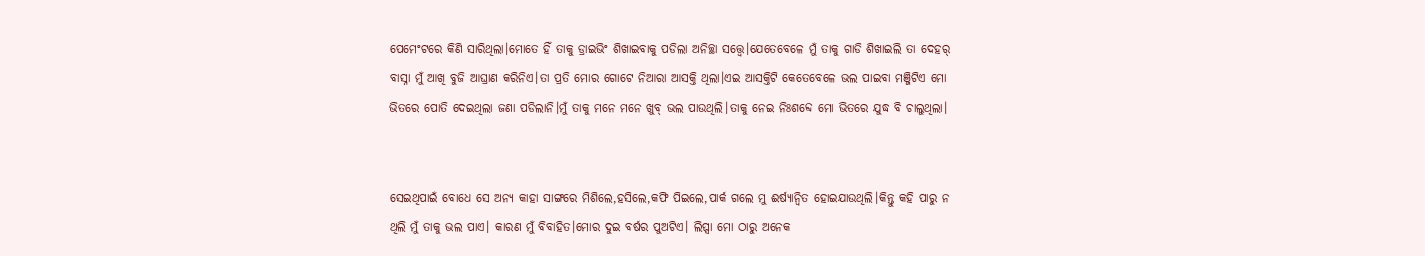ପେମେଂଟରେ କିଣି ସାରିଥିଲା।ମୋତେ ହିଁ ତାକୁ ଡ୍ରାଇଭିଂ ଶିଖାଇବାକୁ ପଡିଲା ଅନିଚ୍ଛା ସତ୍ତ୍ୱେ।ଯେତେବେଳେ ମୁଁ ତାକୁ ଗାଡି ଶିଖାଇଲି ତା ଦେହର୍ ବାସ୍ନା ମୁଁ ଆଖି ବୁଜି ଆଘ୍ରାଣ କରିନିଏ।ତା ପ୍ରତି ମୋର ଗୋଟେ ନିଆରା ଆସକ୍ତି ଥିଲା।ଏଇ ଆସକ୍ତିଟି କେତେବେଳେ ଭଲ ପାଇବା ମଞ୍ଜିଟିଏ ମୋ ଭିତରେ ପୋତି ଦେଇଥିଲା ଜଣା ପଡିଲାନି।ମୁଁ ତାକୁ ମନେ ମନେ ଖୁବ୍ ଭଲ ପାଉଥିଲି।ତାକୁ ନେଇ ନିଃଶବ୍ଦେ ମୋ ଭିତରେ ଯୁଦ୍ଧ ବି ଚାଲୁଥିଲା।


ସେଇଥିପାଇଁ ବୋଧେ ସେ ଅନ୍ୟ କାହା ସାଙ୍ଗରେ ମିଶିଲେ,ହସିଲେ,କଫି ପିଇଲେ,ପାର୍କ ଗଲେ ମୁ ଈର୍ଷ୍ୟାନ୍ବିତ ହୋଇଯାଉଥିଲି।କିନ୍ତୁ କହି ପାରୁ ନ ଥିଲି ମୁଁ ତାକୁ ଭଲ ପାଏ। କାରଣ ମୁଁ ବିବାହିତ।ମୋର ଦୁଇ ବର୍ଷର ପୁଅଟିଏ। ଲିପ୍ସା ମୋ ଠାରୁ ଅନେକ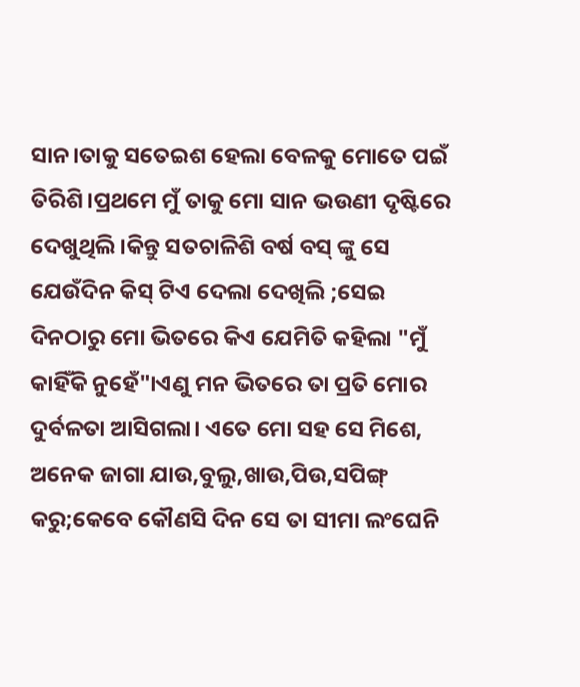ସାନ।ତାକୁ ସତେଇଶ ହେଲା ବେଳକୁ ମୋତେ ପଇଁ ତିରିଶି।ପ୍ରଥମେ ମୁଁ ତାକୁ ମୋ ସାନ ଭଉଣୀ ଦୃଷ୍ଟିରେ ଦେଖୁଥିଲି।କିନ୍ତୁ ସତଚାଳିଶି ବର୍ଷ ବସ୍ ଙ୍କୁ ସେ ଯେଉଁଦିନ କିସ୍ ଟିଏ ଦେଲା ଦେଖିଲି ;ସେଇ ଦିନଠାରୁ ମୋ ଭିତରେ କିଏ ଯେମିତି କହିଲା "ମୁଁ କାହିଁକି ନୁହେଁ"।ଏଣୁ ମନ ଭିତରେ ତା ପ୍ରତି ମୋର ଦୁର୍ବଳତା ଆସିଗଲା। ଏତେ ମୋ ସହ ସେ ମିଶେ, ଅନେକ ଜାଗା ଯାଉ,ବୁଲୁ,ଖାଉ,ପିଉ,ସପିଙ୍ଗ୍ କରୁ;କେବେ କୌଣସି ଦିନ ସେ ତା ସୀମା ଲଂଘେନି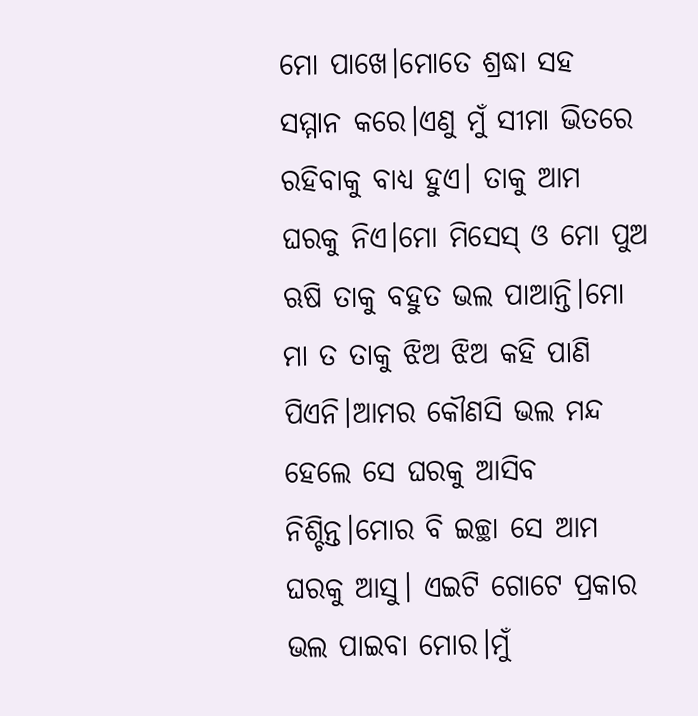ମୋ ପାଖେ।ମୋତେ ଶ୍ରଦ୍ଧା ସହ ସମ୍ମାନ କରେ।ଏଣୁ ମୁଁ ସୀମା ଭିତରେ ରହିବାକୁ ବାଧ୍ୟ ହୁଏ। ତାକୁ ଆମ ଘରକୁ ନିଏ।ମୋ ମିସେସ୍ ଓ ମୋ ପୁଅ ଋଷି ତାକୁ ବହୁତ ଭଲ ପାଆନ୍ତି।ମୋ ମା ତ ତାକୁ ଝିଅ ଝିଅ କହି ପାଣି ପିଏନି।ଆମର କୌଣସି ଭଲ ମନ୍ଦ ହେଲେ ସେ ଘରକୁ ଆସିବ ନିଶ୍ଚିନ୍ତ।ମୋର ବି ଇଚ୍ଛା ସେ ଆମ ଘରକୁ ଆସୁ। ଏଇଟି ଗୋଟେ ପ୍ରକାର ଭଲ ପାଇବା ମୋର।ମୁଁ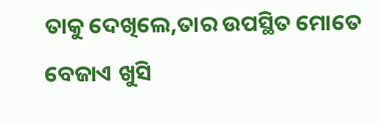ତାକୁ ଦେଖିଲେ,ତାର ଉପସ୍ଥିତ ମୋତେ ବେଜାଏ ଖୁସି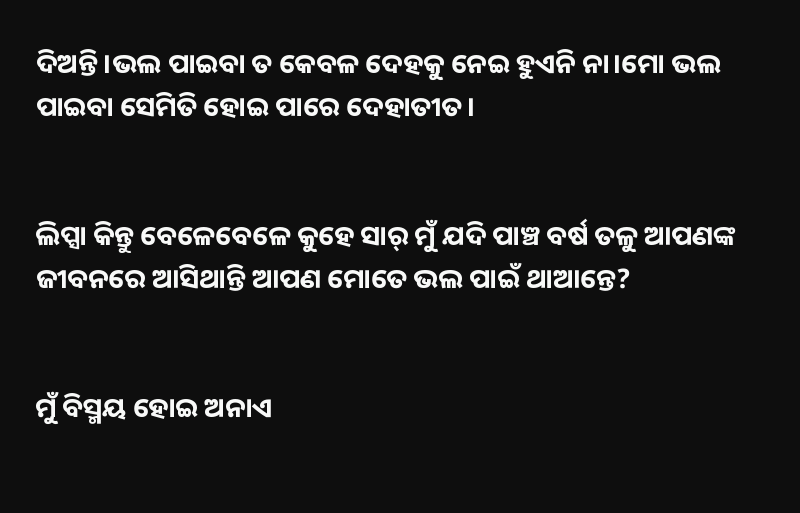ଦିଅନ୍ତି।ଭଲ ପାଇବା ତ କେବଳ ଦେହକୁ ନେଇ ହୁଏନି ନା।ମୋ ଭଲ ପାଇବା ସେମିତି ହୋଇ ପାରେ ଦେହାତୀତ।


ଲିପ୍ସା କିନ୍ତୁ ବେଳେବେଳେ କୁହେ ସାର୍ ମୁଁ ଯଦି ପାଞ୍ଚ ବର୍ଷ ତଳୁ ଆପଣଙ୍କ ଜୀବନରେ ଆସିଥାନ୍ତି ଆପଣ ମୋତେ ଭଲ ପାଇଁ ଥାଆନ୍ତେ?


ମୁଁ ବିସ୍ମୟ ହୋଇ ଅନାଏ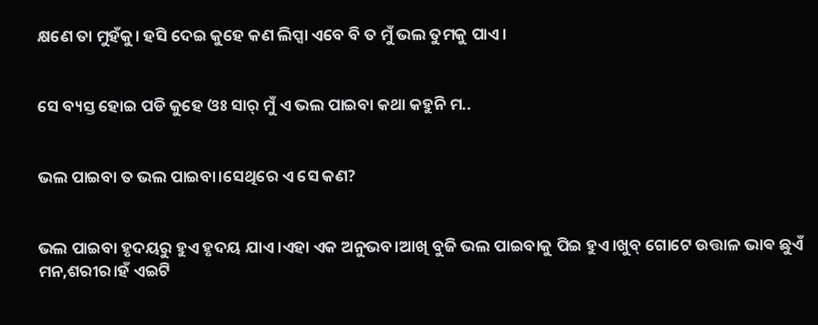କ୍ଷଣେ ତା ମୁହଁକୁ। ହସି ଦେଇ କୁହେ କଣ ଲିପ୍ସା ଏବେ ବି ତ ମୁଁ ଭଲ ତୁମକୁ ପାଏ।


ସେ ବ୍ୟସ୍ତ ହୋଇ ପଡି କୁହେ ଓଃ ସାର୍ ମୁଁ ଏ ଭଲ ପାଇବା କଥା କହୁନି ମ..


ଭଲ ପାଇବା ତ ଭଲ ପାଇବା।ସେଥିରେ ଏ ସେ କଣ?


ଭଲ ପାଇବା ହୃଦୟରୁ ହୁଏ ହୃଦୟ ଯାଏ।ଏହା ଏକ ଅନୁଭବ।ଆଖି ବୁଜି ଭଲ ପାଇବାକୁ ପିଇ ହୁଏ।ଖୁବ୍ ଗୋଟେ ଉତ୍ତାଳ ଭାଵ ଛୁଏଁ ମନ,ଶରୀର।ହଁ ଏଇଟି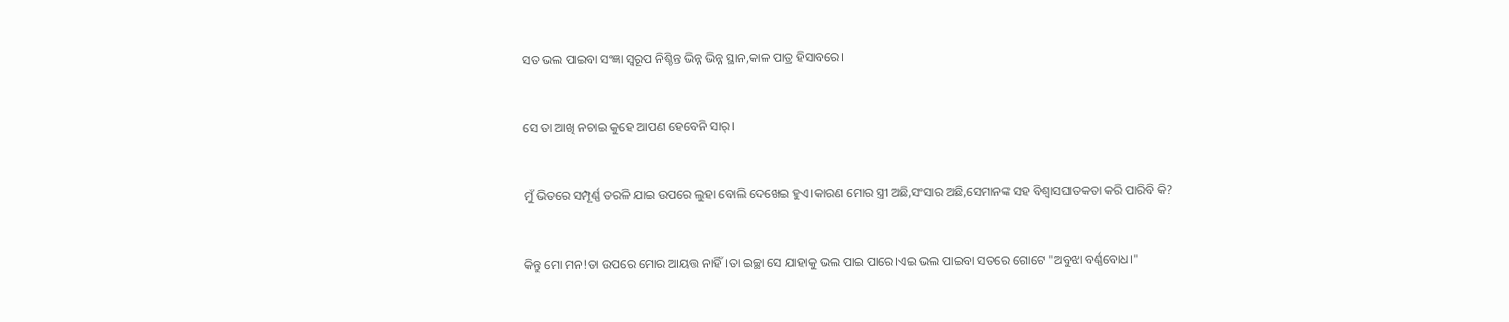ସତ ଭଲ ପାଇବା ସଂଜ୍ଞା ସ୍ୱରୂପ ନିଶ୍ଚିନ୍ତ ଭିନ୍ନ ଭିନ୍ନ ସ୍ଥାନ,କାଳ ପାତ୍ର ହିସାବରେ।


ସେ ତା ଆଖି ନଚାଇ କୁହେ ଆପଣ ହେବେନି ସାର୍।


ମୁଁ ଭିତରେ ସମ୍ପୂର୍ଣ୍ଣ ତରଳି ଯାଇ ଉପରେ ଲୁହା ବୋଲି ଦେଖେଇ ହୁଏ।କାରଣ ମୋର ସ୍ତ୍ରୀ ଅଛି,ସଂସାର ଅଛି,ସେମାନଙ୍କ ସହ ବିଶ୍ବାସଘାତକତା କରି ପାରିବି କି?


କିନ୍ତୁ ମୋ ମନ!ତା ଉପରେ ମୋର ଆୟତ୍ତ ନାହିଁ।ତା ଇଚ୍ଛା ସେ ଯାହାକୁ ଭଲ ପାଇ ପାରେ।ଏଇ ଭଲ ପାଇବା ସତରେ ଗୋଟେ "ଅବୁଝା ବର୍ଣ୍ଣବୋଧ।"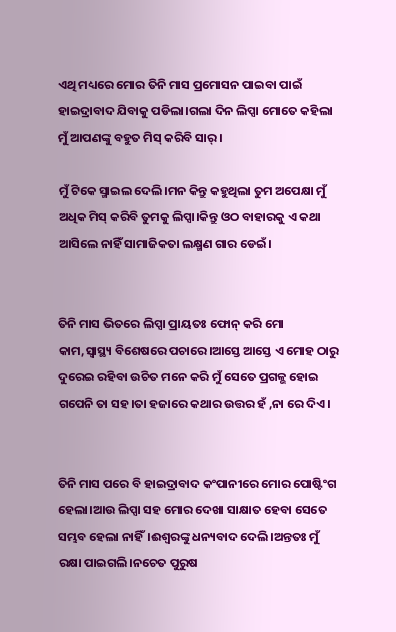ଏଥି ମଧ୍ୟରେ ମୋର ତିନି ମାସ ପ୍ରମୋସନ ପାଇବା ପାଇଁ ହାଇଦ୍ରାବାଦ ଯିବାକୁ ପଡିଲା।ଗଲା ଦିନ ଲିପ୍ସା ମୋତେ କହିଲା ମୁଁ ଆପଣଙ୍କୁ ବହୁତ ମିସ୍ କରିବି ସାର୍।

ମୁଁ ଟିକେ ସ୍ମାଇଲ ଦେଲି।ମନ କିନ୍ତୁ କହୁଥିଲା ତୁମ ଅପେକ୍ଷା ମୁଁ ଅଧିକ ମିସ୍ କରିବି ତୁମକୁ ଲିପ୍ସା।କିନ୍ତୁ ଓଠ ବାହାରକୁ ଏ କଥା ଆସିଲେ ନାହିଁ ସାମାଜିକତା ଲକ୍ଷ୍ମଣ ଗାର ଡେଇଁ।


ତିନି ମାସ ଭିତରେ ଲିପ୍ସା ପ୍ରାୟତଃ ଫୋନ୍ କରି ମୋ କାମ,ସ୍ୱାସ୍ଥ୍ୟ ବିଶେଷରେ ପଚାରେ।ଆସ୍ତେ ଆସ୍ତେ ଏ ମୋହ ଠାରୁ ଦୁରେଇ ରହିବା ଉଚିତ ମନେ କରି ମୁଁ ସେତେ ପ୍ରଗଳ୍ଭ ହୋଇ ଗପେନି ତା ସହ।ତା ହଜାରେ କଥାର ଉତ୍ତର ହଁ ,ନା ରେ ଦିଏ।


ତିନି ମାସ ପରେ ବି ହାଇଦ୍ରାବାଦ କଂପାନୀରେ ମୋର ପୋଷ୍ଟିଂଗ ହେଲା।ଆଉ ଲିପ୍ସା ସହ ମୋର ଦେଖା ସାକ୍ଷାତ ହେବା ସେତେ ସମ୍ଭବ ହେଲା ନାହିଁ।ଈଶ୍ୱରଙ୍କୁ ଧନ୍ୟବାଦ ଦେଲି।ଅନ୍ତତଃ ମୁଁ ରକ୍ଷା ପାଇଗଲି।ନଚେତ ପୁରୁଷ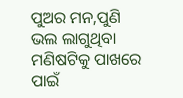ପୁଅର ମନ,ପୁଣି ଭଲ ଲାଗୁଥିବା ମଣିଷଟିକୁ ପାଖରେ ପାଇଁ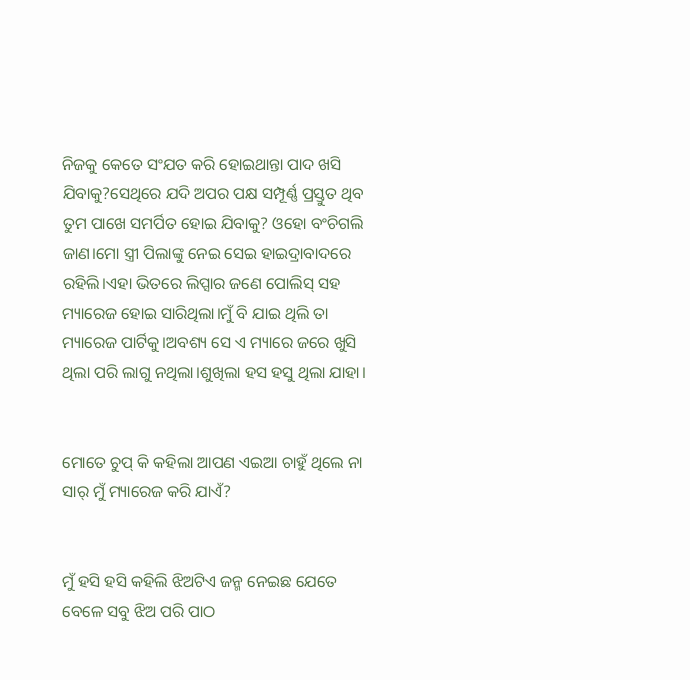ନିଜକୁ କେତେ ସଂଯତ କରି ହୋଇଥାନ୍ତା ପାଦ ଖସି ଯିବାକୁ?ସେଥିରେ ଯଦି ଅପର ପକ୍ଷ ସମ୍ପୂର୍ଣ୍ଣ ପ୍ରସ୍ତୁତ ଥିବ ତୁମ ପାଖେ ସମର୍ପିତ ହୋଇ ଯିବାକୁ? ଓହୋ ବଂଚିଗଲି ଜାଣ।ମୋ ସ୍ତ୍ରୀ ପିଲାଙ୍କୁ ନେଇ ସେଇ ହାଇଦ୍ରାବାଦରେ ରହିଲି।ଏହା ଭିତରେ ଲିପ୍ସାର ଜଣେ ପୋଲିସ୍ ସହ ମ୍ୟାରେଜ ହୋଇ ସାରିଥିଲା।ମୁଁ ବି ଯାଇ ଥିଲି ତା ମ୍ୟାରେଜ ପାର୍ଟିକୁ।ଅବଶ୍ୟ ସେ ଏ ମ୍ୟାରେ ଜରେ ଖୁସି ଥିଲା ପରି ଲାଗୁ ନଥିଲା।ଶୁଖିଲା ହସ ହସୁ ଥିଲା ଯାହା।


ମୋତେ ଚୁପ୍ କି କହିଲା ଆପଣ ଏଇଆ ଚାହୁଁ ଥିଲେ ନା ସାର୍ ମୁଁ ମ୍ୟାରେଜ କରି ଯାଏଁ?


ମୁଁ ହସି ହସି କହିଲି ଝିଅଟିଏ ଜନ୍ମ ନେଇଛ ଯେତେ ବେଳେ ସବୁ ଝିଅ ପରି ପାଠ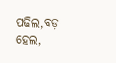ପଢିଲ,ବଡ଼ ହେଲ,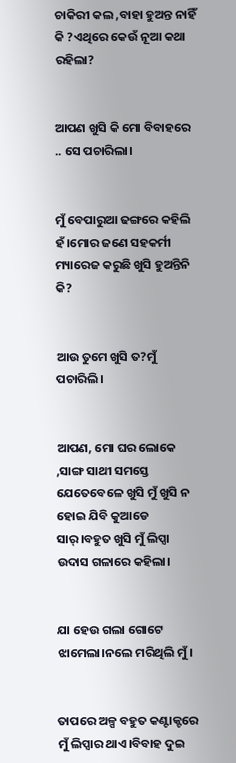ଚାକିରୀ କଲ ,ବାହା ହୁଅନ୍ତ ନାହିଁ କି ?ଏଥିରେ କେଉଁ ନୂଆ କଥା ରହିଲା?


ଆପଣ ଖୁସି କି ମୋ ବିବାହରେ .. ସେ ପଚାରିଲା।


ମୁଁ ବେପାରୁଆ ଢଙ୍ଗରେ କହିଲି ହଁ।ମୋର ଜଣେ ସହକର୍ମୀ ମ୍ୟାରେଜ କରୁଛି ଖୁସି ହୁଅନ୍ତିନି କି?


ଆଉ ତୁମେ ଖୁସି ତ?ମୁଁ ପଚାରିଲି।


ଆପଣ, ମୋ ଘର ଲୋକେ ,ସାଙ୍ଗ ସାଥୀ ସମସ୍ତେ ଯେତେବେଳେ ଖୁସି ମୁଁ ଖୁସି ନ ହୋଇ ଯିବି କୁଆଡେ ସାର୍।ବହୁତ ଖୁସି ମୁଁ ଲିପ୍ସା ଉଦାସ ଗଳାରେ କହିଲା।


ଯା ହେଉ ଗଲା ଗୋଟେ ଝାମେଲା।ନଲେ ମରିଥିଲି ମୁଁ।


ତାପରେ ଅଳ୍ପ ବହୁତ କଣ୍ଟାକ୍ଟରେ ମୁଁ ଲିପ୍ସାର ଥାଏ।ବିବାହ ଦୁଇ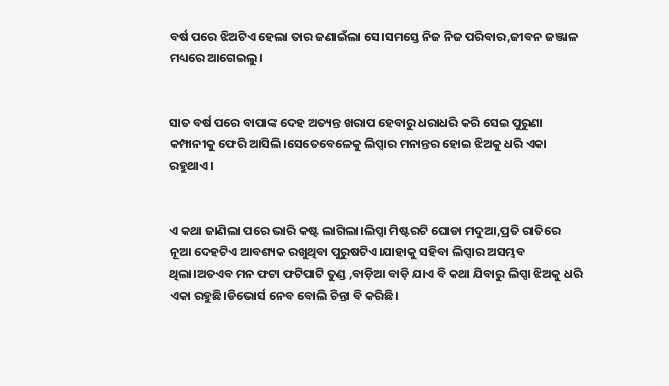ବର୍ଷ ପରେ ଝିଅଟିଏ ହେଲା ତାର ଜଣାଇଁଲା ସେ।ସମସ୍ତେ ନିଜ ନିଜ ପରିବାର,ଜୀବନ ଜଞ୍ଜାଳ ମଧ୍ୟରେ ଆଗେଇଲୁ।


ସାତ ବର୍ଷ ପରେ ବାପାଙ୍କ ଦେହ ଅତ୍ୟନ୍ତ ଖରାପ ହେବାରୁ ଧରାଧରି କରି ସେଇ ପୁରୁଣା କମ୍ପାନୀକୁ ଫେରି ଆସିଲି।ସେତେବେଳେକୁ ଲିପ୍ସାର ମନାନ୍ତର ହୋଇ ଝିଅକୁ ଧରି ଏକା ରହୁଥାଏ।


ଏ କଥା ଜାଣିଲା ପରେ ଭାରି କଷ୍ଟ ଲାଗିଲା।ଲିପ୍ସା ମିଷ୍ଟରଟି ଘୋଡା ମଦୁଆ,ପ୍ରତି ରାତିରେ ନୂଆ ଦେହଟିଏ ଆବଶ୍ୟକ ରଖୁଥିବା ପୁରୁଷଟିଏ।ଯାହାକୁ ସହିବା ଲିପ୍ସାର ଅସମ୍ଭବ ଥିଲା।ଅତଏବ ମନ ଫଟା ଫଟିପାଟି ତୁଣ୍ଡ ,ବାଡ଼ିଆ ବାଡ଼ି ଯାଏ ବି କଥା ଯିବାରୁ ଲିପ୍ସା ଝିଅକୁ ଧରି ଏକା ରହୁଛି।ଡିଭୋର୍ସ ନେବ ବୋଲି ଚିନ୍ତା ବି କରିଛି।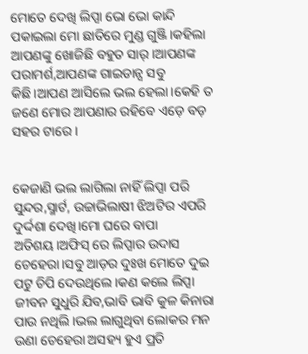ମୋତେ ଦେଖି ଲିପ୍ସା ଭୋ ଭୋ କାନ୍ଦି ପକାଇଲା ମୋ ଛାତିରେ ମୁଣ୍ଡ ଗୁଞ୍ଜି।କହିଲା ଆପଣଙ୍କୁ ଖୋଜିଛି ବହୁତ ସାର୍।ଆପଣଙ୍କ ପରାମର୍ଶ,ଆପଣଙ୍କ ଗାଇଡାନ୍ସ ସବୁ କିଛି।ଆପଣ ଆସିଲେ ଭଲ ହେଲା।କେହି ତ ଜଣେ ମୋର ଆପଣାର ରହିବେ ଏଡ଼େ ବଡ଼ ସହର ଟାରେ।


କେଜାଣି ଭଲ ଲାଗିଲା ନାହିଁ ଲିପ୍ସା ପରି ସୁନ୍ଦର,ସ୍ମାର୍ଟ, ଉଚ୍ଚାଭିଲାଷୀ ଝିଅଟିର ଏପରି ଦୁର୍ଦ୍ଦଶା ଦେଖି।ମୋ ଘରେ ବାପା ଅତିଶୟ।ଅଫିସ୍ ରେ ଲିପ୍ସାର ଉଦାସ ଚେହେରା।ସବୁ ଆଡ଼ର ଦୁଃଖ ମୋତେ ଦୁଇ ପଟୁ ଚିପି ଦେଉଥିଲେ।କଣ କଲେ ଲିପ୍ସା ଜୀବନ ସୁଧୁରି ଯିବ,ଭାବି ଭାବି କୁଳ କିନାରା ପାଉ ନଥିଲି।ଭଲ ଲାଗୁଥିବା ଲୋକର ମନ ଉଣା ଚେହେରା ଅସହ୍ୟ ହୁଏ ପ୍ରତି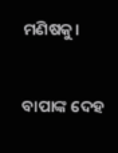ମଣିଷକୁ।


ବାପାଙ୍କ ଦେହ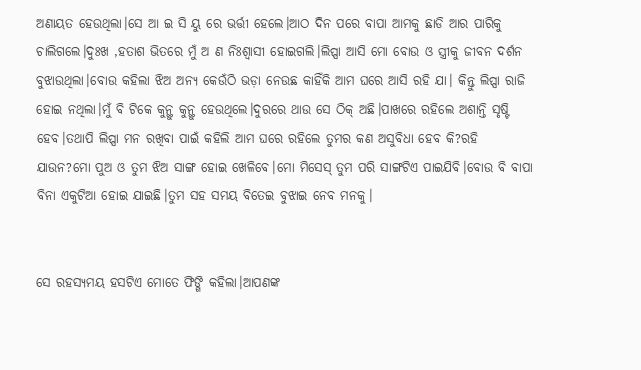ଅଣାୟତ ହେଉଥିଲା।ସେ ଆ ଇ ସି ୟୁ ରେ ଭର୍ତ୍ତୀ ହେଲେ।ଆଠ ଦିନ ପରେ ବାପା ଆମକୁ ଛାଡି ଆର ପାରିକୁ ଚାଲିଗଲେ।ଦୁଃଖ ,ହତାଶ ଭିତରେ ମୁଁ ଅ ଣ ନିଃଶ୍ଵାସୀ ହୋଇଗଲି।ଲିପ୍ସା ଆସି ମୋ ବୋଉ ଓ ସ୍ତ୍ରୀକୁ ଜୀବନ ଦର୍ଶନ ବୁଝାଉଥିଲା।ବୋଉ କହିଲା ଝିଅ ଅନ୍ୟ କେଉଁଠି ଭଡ଼ା ନେଉଛ କାହିଁକି ଆମ ଘରେ ଆସି ରହି ଯା। କିନ୍ତୁ ଲିପ୍ସା ରାଜି ହୋଇ ନଥିଲା।ମୁଁ ବି ଟିକେ କୁନ୍ଥୁ କୁନ୍ଥୁ ହେଉଥିଲେ।ଦୁରରେ ଥାଉ ସେ ଠିକ୍ ଅଛି।ପାଖରେ ରହିଲେ ଅଶାନ୍ତି ସୃଷ୍ଟି ହେବ।ତଥାପି ଲିପ୍ସା ମନ ରଖିବା ପାଇଁ କହିଲି ଆମ ଘରେ ରହିଲେ ତୁମର କଣ ଅସୁବିଧା ହେବ କି?ରହି ଯାଉନ?ମୋ ପୁଅ ଓ ତୁମ ଝିଅ ସାଙ୍ଗ ହୋଇ ଖେଳିବେ।ମୋ ମିସେସ୍ ତୁମ ପରି ସାଙ୍ଗଟିଏ ପାଇଯିବି।ବୋଉ ବି ବାପା ବିନା ଏକୁଟିଆ ହୋଇ ଯାଇଛି।ତୁମ ସହ ସମୟ ବିତେଇ ବୁଝାଇ ନେବ ମନକୁ।


ସେ ରହସ୍ୟମୟ ହସଟିଏ ମୋତେ ଫିଙ୍ଗି କହିଲା।ଆପଣଙ୍କ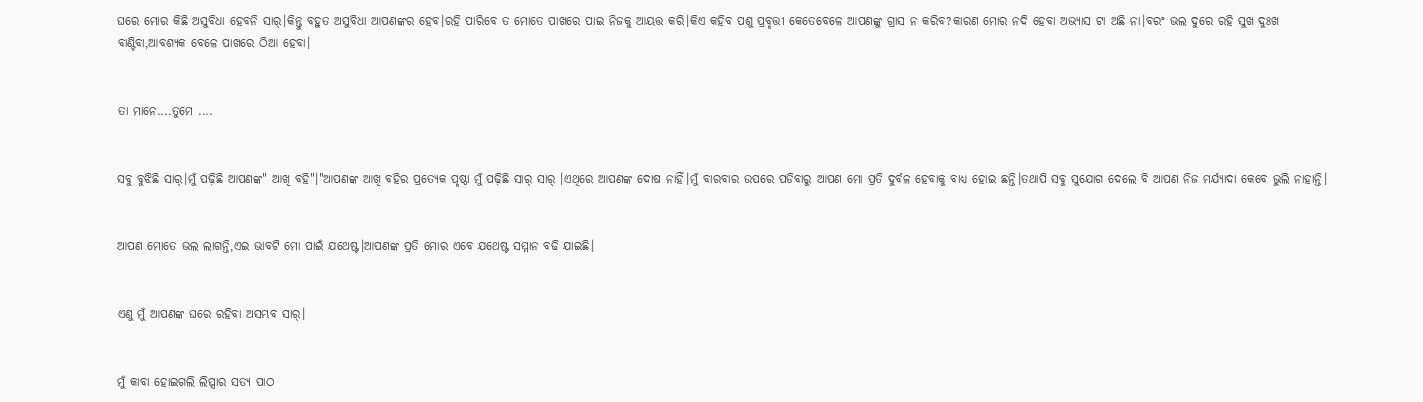ଘରେ ମୋର କିଛି ଅସୁବିଧା ହେବନି ସାର୍।କିନ୍ତୁ ବହୁତ ଅସୁବିଧା ଆପଣଙ୍କର ହେବ।ରହି ପାରିବେ ତ ମୋତେ ପାଖରେ ପାଇ ନିଜକୁ ଆୟତ୍ତ କରି।କିଏ କହିବ ପଶୁ ପ୍ରବୃତ୍ତୀ କେତେବେଳେ ଆପଣଙ୍କୁ ଗ୍ରାସ ନ କରିବ?କାରଣ ମୋର ନଦି ହେବା ଅଭ୍ୟାସ ଟା ଅଛି ନା।ବରଂ ଭଲ ଦୁରେ ରହି ସୁଖ ଦୁଃଖ ବାଣ୍ଟିବା,ଆବଶ୍ୟକ ବେଳେ ପାଖରେ ଠିଆ ହେବା।


ତା ମାନେ....ତୁମେ ....


ସବୁ ବୁଝିଛି ସାର୍।ମୁଁ ପଢ଼ିଛି ଆପଣଙ୍କ" ଆଖି ବହି"।"ଆପଣଙ୍କ ଆଖି ବହିର ପ୍ରତ୍ୟେକ ପୃଷ୍ଠା ମୁଁ ପଢ଼ିଛି ସାର୍ ସାର୍ ।ଏଥିରେ ଆପଣଙ୍କ ଦୋଷ ନାହିଁ।ମୁଁ ବାରବାର ଉପରେ ପଡିବାରୁ ଆପଣ ମୋ ପ୍ରତି ଦୁର୍ବଳ ହେବାକୁ ବାଧ୍ୟ ହୋଇ ଛନ୍ତି।ତଥାପି ସବୁ ସୁଯୋଗ ଦେଲେ ବି ଆପଣ ନିଜ ମର୍ଯ୍ୟାଦା କେବେ ଭୁଲି ନାହାନ୍ତି।


ଆପଣ ମୋତେ ଭଲ ଲାଗନ୍ତି,ଏଇ ଭାବଟି ମୋ ପାଇଁ ଯଥେଷ୍ଟ।ଆପଣଙ୍କ ପ୍ରତି ମୋର ଏବେ ଯଥେଷ୍ଟ ସମ୍ମାନ ବଢି ଯାଇଛି।


ଏଣୁ ମୁଁ ଆପଣଙ୍କ ଘରେ ରହିବା ଅସମ୍ଭବ ସାର୍।


ମୁଁ କାବା ହୋଇଗଲି ଲିପ୍ସାର ସତ୍ୟ ପାଠ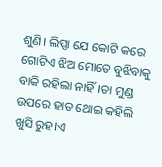ଶୁଣି। ଲିପ୍ସା ଯେ କୋଟି କରେ ଗୋଟିଏ ଝିଅ ମୋତେ ବୁଝିବାକୁ ବାକି ରହିଲା ନାହିଁ।ତା ମୁଣ୍ଡ ଉପରେ ହାତ ଥୋଇ କହିଲି ଖୁସି ରୁହ।ଏ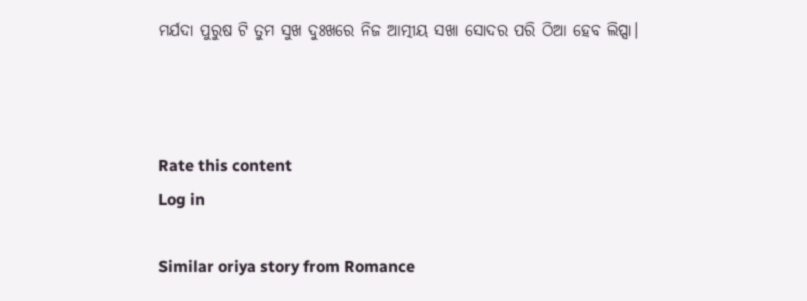ମର୍ଯଦା ପୁରୁଷ ଟି ତୁମ ସୁଖ ଦୁଃଖରେ ନିଜ ଆତ୍ମୀୟ ସଖା ସୋଦର ପରି ଠିଆ ହେବ ଲିପ୍ସା।



Rate this content
Log in

Similar oriya story from Romance